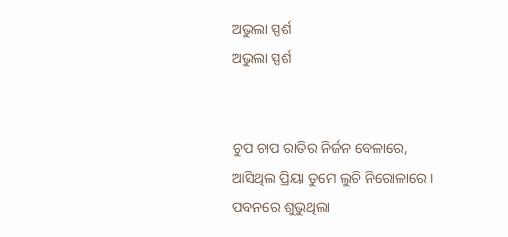ଅଭୁଲା ସ୍ପର୍ଶ
ଅଭୁଲା ସ୍ପର୍ଶ


ଚୁପ ଚାପ ରାତିର ନିର୍ଜନ ବେଳାରେ,
ଆସିଥିଲ ପ୍ରିୟା ତୁମେ ଲୁଚି ନିରୋଳାରେ ।
ପବନରେ ଶୁଭୁଥିଲା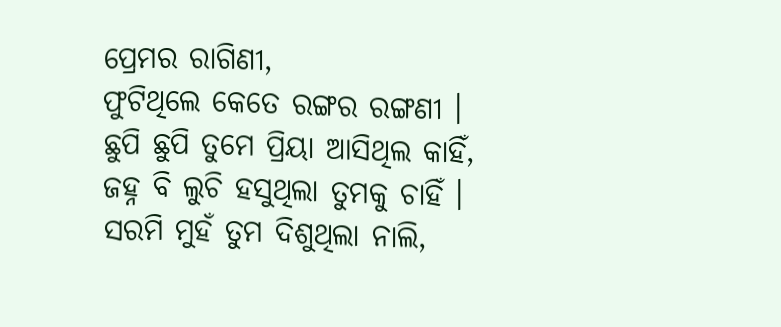ପ୍ରେମର ରାଗିଣୀ,
ଫୁଟିଥିଲେ କେତେ ରଙ୍ଗର ରଙ୍ଗଣୀ ।
ଛୁପି ଛୁପି ତୁମେ ପ୍ରିୟା ଆସିଥିଲ କାହିଁ,
ଜହ୍ନ ବି ଲୁଚି ହସୁଥିଲା ତୁମକୁ ଚାହିଁ ।
ସରମି ମୁହଁ ତୁମ ଦିଶୁଥିଲା ନାଲି,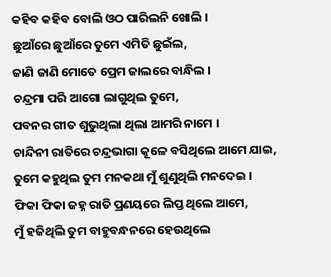କହିବ କହିବ ବୋଲି ଓଠ ପାରିଲନି ଖୋଲି ।
ଛୁଆଁରେ ଛୁଆଁରେ ତୁମେ ଏମିତି ଛୁଇଁଲ,
ଜାଣି ଜାଣି ମୋତେ ପ୍ରେମ ଜାଲରେ ବାନ୍ଧିଲ ।
ଚନ୍ଦ୍ରମା ପରି ଆଗୋ ଲାଗୁଥିଲ ତୁମେ,
ପବନର ଗୀତ ଶୁଭୁଥିଲା ଥିଲା ଆମରି ନାମେ ।
ଚାନ୍ଦିନୀ ରାତିରେ ଚନ୍ଦ୍ରଭାଗା କୂଳେ ବସିଥିଲେ ଆମେ ଯାଇ,
ତୁମେ କହୁଥିଲ ତୁମ ମନକଥା ମୁଁ ଶୁଣୁଥିଲି ମନଦେଇ ।
ଫିକା ଫିକା ଜହ୍ନ ରାତି ପ୍ରଣୟରେ ଲିପ୍ତ ଥିଲେ ଆମେ,
ମୁଁ ହଜିଥିଲି ତୁମ ବାହୁବନ୍ଧନରେ ହେଉଥିଲେ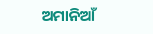ଅମାନିଆଁ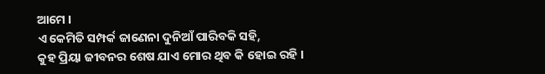ଆମେ ।
ଏ କେମିତି ସମ୍ପର୍କ ଜାଣେନା ଦୁନିଆଁ ପାରିବକି ସହି,
କୁହ ପ୍ରିୟା ଜୀବନର ଶେଷ ଯାଏ ମୋର ଥିବ କି ହୋଇ ରହି ।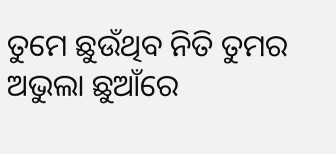ତୁମେ ଛୁଉଁଥିବ ନିତି ତୁମର ଅଭୁଲା ଛୁଆଁରେ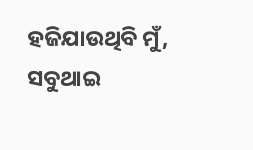ହଜିଯାଉଥିବି ମୁଁ,
ସବୁଥାଇ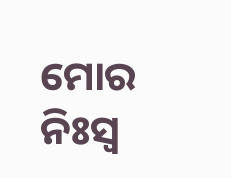ମୋର ନିଃସ୍ୱ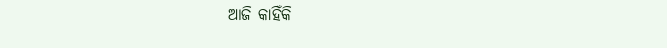ଆଜି କାହିଁକି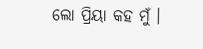ଲୋ ପ୍ରିୟା କହ ମୁଁ ।